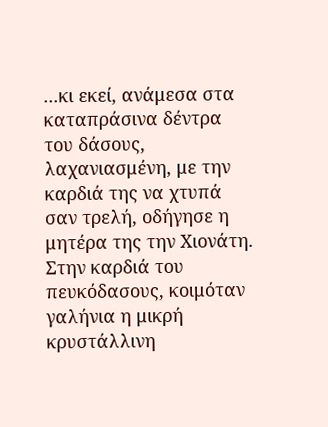...κι εκεί, ανάμεσα στα καταπράσινα δέντρα του δάσους, λαχανιασμένη, με την καρδιά της να χτυπά σαν τρελή, οδήγησε η μητέρα της την Χιονάτη. Στην καρδιά του πευκόδασους, κοιμόταν γαλήνια η μικρή κρυστάλλινη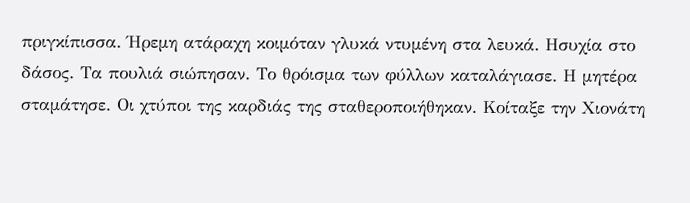πριγκίπισσα. Ήρεμη ατάραχη κοιμόταν γλυκά ντυμένη στα λευκά. Ησυχία στο δάσος. Τα πουλιά σιώπησαν. Το θρόισμα των φύλλων καταλάγιασε. Η μητέρα σταμάτησε. Οι χτύποι της καρδιάς της σταθεροποιήθηκαν. Κοίταξε την Χιονάτη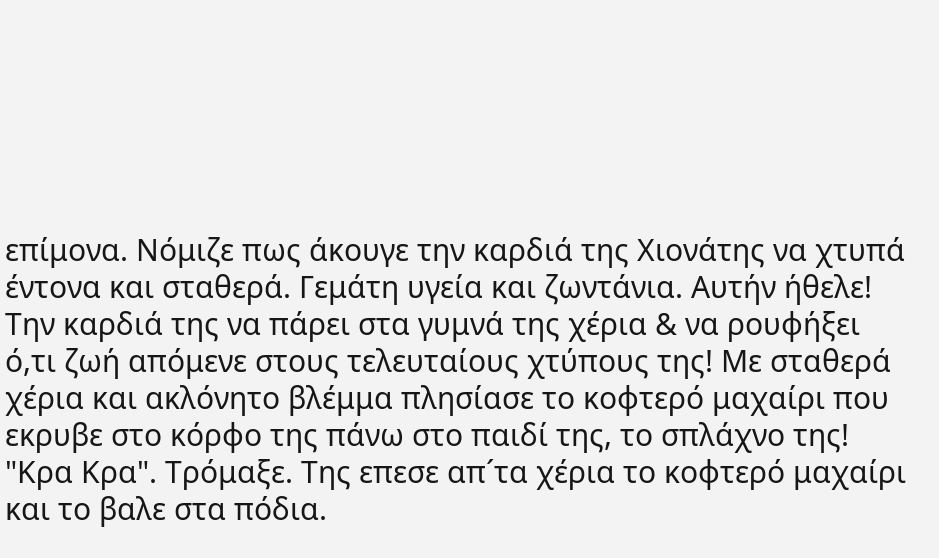επίμονα. Νόμιζε πως άκουγε την καρδιά της Χιονάτης να χτυπά έντονα και σταθερά. Γεμάτη υγεία και ζωντάνια. Αυτήν ήθελε! Την καρδιά της να πάρει στα γυμνά της χέρια & να ρουφήξει ό,τι ζωή απόμενε στους τελευταίους χτύπους της! Με σταθερά χέρια και ακλόνητο βλέμμα πλησίασε το κοφτερό μαχαίρι που εκρυβε στο κόρφο της πάνω στο παιδί της, το σπλάχνο της! "Κρα Κρα". Τρόμαξε. Της επεσε απ´τα χέρια το κοφτερό μαχαίρι και το βαλε στα πόδια.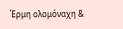Έρμη ολομόναχη &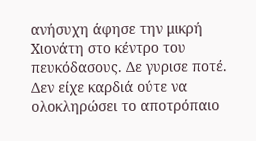ανήσυχη άφησε την μικρή Χιονάτη στο κέντρο του πευκόδασους. Δε γυρισε ποτέ. Δεν είχε καρδιά ούτε να ολοκληρώσει το αποτρόπαιο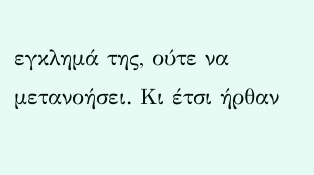εγκλημά της, ούτε να μετανοήσει. Κι έτσι ήρθαν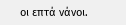οι επτά νάνοι.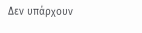Δεν υπάρχουν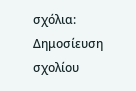σχόλια:
Δημοσίευση σχολίου